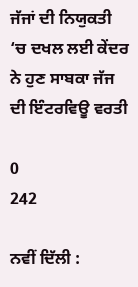ਜੱਜਾਂ ਦੀ ਨਿਯੁਕਤੀ ‘ਚ ਦਖਲ ਲਈ ਕੇਂਦਰ ਨੇ ਹੁਣ ਸਾਬਕਾ ਜੱਜ ਦੀ ਇੰਟਰਵਿਊ ਵਰਤੀ

0
242

ਨਵੀਂ ਦਿੱਲੀ :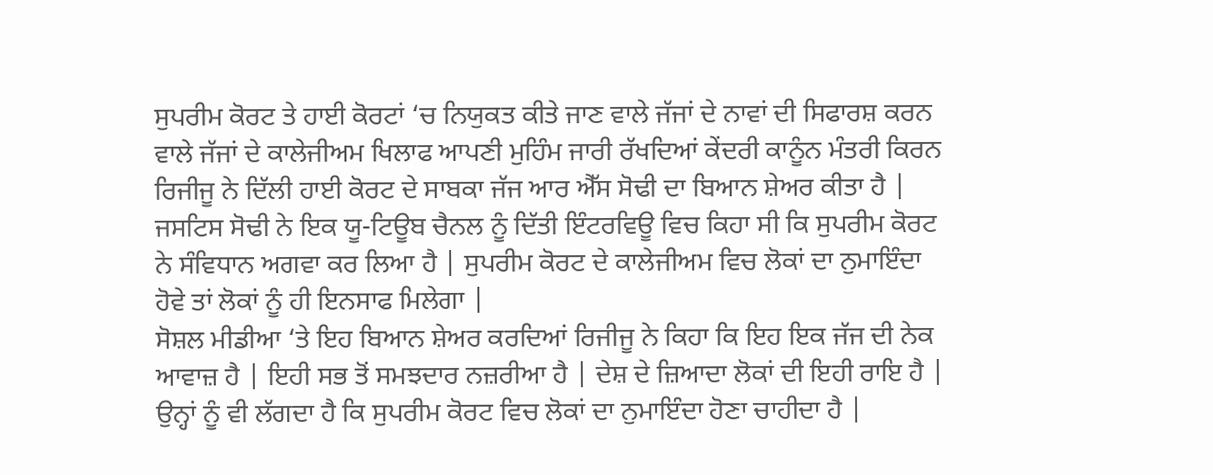ਸੁਪਰੀਮ ਕੋਰਟ ਤੇ ਹਾਈ ਕੋਰਟਾਂ ‘ਚ ਨਿਯੁਕਤ ਕੀਤੇ ਜਾਣ ਵਾਲੇ ਜੱਜਾਂ ਦੇ ਨਾਵਾਂ ਦੀ ਸਿਫਾਰਸ਼ ਕਰਨ ਵਾਲੇ ਜੱਜਾਂ ਦੇ ਕਾਲੇਜੀਅਮ ਖਿਲਾਫ ਆਪਣੀ ਮੁਹਿੰਮ ਜਾਰੀ ਰੱਖਦਿਆਂ ਕੇਂਦਰੀ ਕਾਨੂੰਨ ਮੰਤਰੀ ਕਿਰਨ ਰਿਜੀਜੂ ਨੇ ਦਿੱਲੀ ਹਾਈ ਕੋਰਟ ਦੇ ਸਾਬਕਾ ਜੱਜ ਆਰ ਐੱਸ ਸੋਢੀ ਦਾ ਬਿਆਨ ਸ਼ੇਅਰ ਕੀਤਾ ਹੈ | ਜਸਟਿਸ ਸੋਢੀ ਨੇ ਇਕ ਯੂ-ਟਿਊਬ ਚੈਨਲ ਨੂੰ ਦਿੱਤੀ ਇੰਟਰਵਿਊ ਵਿਚ ਕਿਹਾ ਸੀ ਕਿ ਸੁਪਰੀਮ ਕੋਰਟ ਨੇ ਸੰਵਿਧਾਨ ਅਗਵਾ ਕਰ ਲਿਆ ਹੈ | ਸੁਪਰੀਮ ਕੋਰਟ ਦੇ ਕਾਲੇਜੀਅਮ ਵਿਚ ਲੋਕਾਂ ਦਾ ਨੁਮਾਇੰਦਾ ਹੋਵੇ ਤਾਂ ਲੋਕਾਂ ਨੂੰ ਹੀ ਇਨਸਾਫ ਮਿਲੇਗਾ |
ਸੋਸ਼ਲ ਮੀਡੀਆ ‘ਤੇ ਇਹ ਬਿਆਨ ਸ਼ੇਅਰ ਕਰਦਿਆਂ ਰਿਜੀਜੂ ਨੇ ਕਿਹਾ ਕਿ ਇਹ ਇਕ ਜੱਜ ਦੀ ਨੇਕ ਆਵਾਜ਼ ਹੈ | ਇਹੀ ਸਭ ਤੋਂ ਸਮਝਦਾਰ ਨਜ਼ਰੀਆ ਹੈ | ਦੇਸ਼ ਦੇ ਜ਼ਿਆਦਾ ਲੋਕਾਂ ਦੀ ਇਹੀ ਰਾਇ ਹੈ | ਉਨ੍ਹਾਂ ਨੂੰ ਵੀ ਲੱਗਦਾ ਹੈ ਕਿ ਸੁਪਰੀਮ ਕੋਰਟ ਵਿਚ ਲੋਕਾਂ ਦਾ ਨੁਮਾਇੰਦਾ ਹੋਣਾ ਚਾਹੀਦਾ ਹੈ |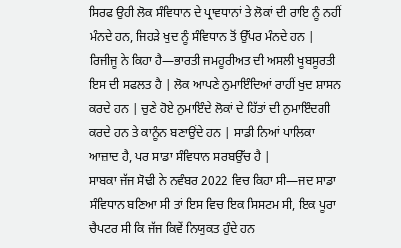ਸਿਰਫ ਉਹੀ ਲੋਕ ਸੰਵਿਧਾਨ ਦੇ ਪ੍ਰਾਵਧਾਨਾਂ ਤੇ ਲੋਕਾਂ ਦੀ ਰਾਇ ਨੂੰ ਨਹੀਂ ਮੰਨਦੇ ਹਨ, ਜਿਹੜੇ ਖੁਦ ਨੂੰ ਸੰਵਿਧਾਨ ਤੋਂ ਉੱਪਰ ਮੰਨਦੇ ਹਨ |
ਰਿਜੀਜੂ ਨੇ ਕਿਹਾ ਹੈ—ਭਾਰਤੀ ਜਮਹੂਰੀਅਤ ਦੀ ਅਸਲੀ ਖੂਬਸੂਰਤੀ ਇਸ ਦੀ ਸਫਲਤ ਹੈ | ਲੋਕ ਆਪਣੇ ਨੁਮਾਇੰਦਿਆਂ ਰਾਹੀਂ ਖੁਦ ਸ਼ਾਸਨ ਕਰਦੇ ਹਨ | ਚੁਣੇ ਹੋਏ ਨੁਮਾਇੰਦੇ ਲੋਕਾਂ ਦੇ ਹਿੱਤਾਂ ਦੀ ਨੁਮਾਇੰਦਗੀ ਕਰਦੇ ਹਨ ਤੇ ਕਾਨੂੰਨ ਬਣਾਉਂਦੇ ਹਨ | ਸਾਡੀ ਨਿਆਂ ਪਾਲਿਕਾ ਆਜ਼ਾਦ ਹੈ, ਪਰ ਸਾਡਾ ਸੰਵਿਧਾਨ ਸਰਬਉੱਚ ਹੈ |
ਸਾਬਕਾ ਜੱਜ ਸੋਢੀ ਨੇ ਨਵੰਬਰ 2022 ਵਿਚ ਕਿਹਾ ਸੀ—ਜਦ ਸਾਡਾ ਸੰਵਿਧਾਨ ਬਣਿਆ ਸੀ ਤਾਂ ਇਸ ਵਿਚ ਇਕ ਸਿਸਟਮ ਸੀ, ਇਕ ਪੂਰਾ ਚੈਪਟਰ ਸੀ ਕਿ ਜੱਜ ਕਿਵੇਂ ਨਿਯੁਕਤ ਹੁੰਦੇ ਹਨ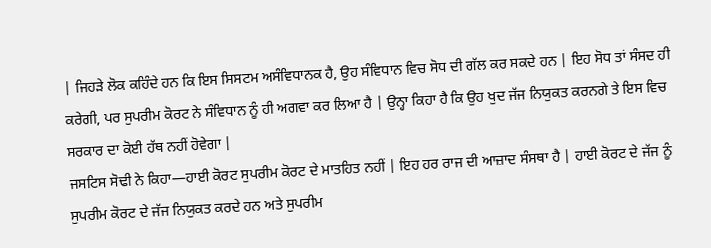| ਜਿਹੜੇ ਲੋਕ ਕਹਿੰਦੇ ਹਨ ਕਿ ਇਸ ਸਿਸਟਮ ਅਸੰਵਿਧਾਨਕ ਹੈ, ਉਹ ਸੰਵਿਧਾਨ ਵਿਚ ਸੋਧ ਦੀ ਗੱਲ ਕਰ ਸਕਦੇ ਹਨ | ਇਹ ਸੋਧ ਤਾਂ ਸੰਸਦ ਹੀ ਕਰੇਗੀ, ਪਰ ਸੁਪਰੀਮ ਕੋਰਟ ਨੇ ਸੰਵਿਧਾਨ ਨੂੰ ਹੀ ਅਗਵਾ ਕਰ ਲਿਆ ਹੈ | ਉਨ੍ਹਾ ਕਿਹਾ ਹੈ ਕਿ ਉਹ ਖੁਦ ਜੱਜ ਨਿਯੁਕਤ ਕਰਨਗੇ ਤੇ ਇਸ ਵਿਚ ਸਰਕਾਰ ਦਾ ਕੋਈ ਹੱਥ ਨਹੀਂ ਹੋਵੇਗਾ |
ਜਸਟਿਸ ਸੋਢੀ ਨੇ ਕਿਹਾ—ਹਾਈ ਕੋਰਟ ਸੁਪਰੀਮ ਕੋਰਟ ਦੇ ਮਾਤਹਿਤ ਨਹੀਂ | ਇਹ ਹਰ ਰਾਜ ਦੀ ਆਜ਼ਾਦ ਸੰਸਥਾ ਹੈ | ਹਾਈ ਕੋਰਟ ਦੇ ਜੱਜ ਨੂੰ ਸੁਪਰੀਮ ਕੋਰਟ ਦੇ ਜੱਜ ਨਿਯੁਕਤ ਕਰਦੇ ਹਨ ਅਤੇ ਸੁਪਰੀਮ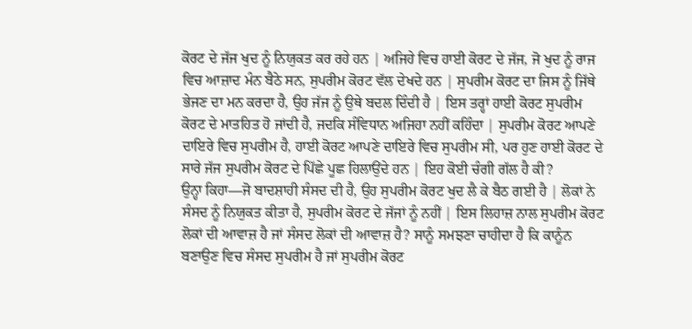ਕੋਰਟ ਦੇ ਜੱਜ ਖੁਦ ਨੂੰ ਨਿਯੁਕਤ ਕਰ ਰਹੇ ਹਨ | ਅਜਿਹੇ ਵਿਚ ਹਾਈ ਕੋਰਟ ਦੇ ਜੱਜ, ਜੋ ਖੁਦ ਨੂੰ ਰਾਜ ਵਿਚ ਆਜ਼ਾਦ ਮੰਨ ਬੈਠੇ ਸਨ, ਸੁਪਰੀਮ ਕੋਰਟ ਵੱਲ ਦੇਖਦੇ ਹਨ | ਸੁਪਰੀਮ ਕੋਰਟ ਦਾ ਜਿਸ ਨੂੰ ਜਿੱਥੇ ਭੇਜਣ ਦਾ ਮਨ ਕਰਦਾ ਹੈ, ਉਹ ਜੱਜ ਨੂੰ ਉਥੇ ਬਦਲ ਦਿੰਦੀ ਹੈ | ਇਸ ਤਰ੍ਹਾਂ ਹਾਈ ਕੋਰਟ ਸੁਪਰੀਮ ਕੋਰਟ ਦੇ ਮਾਤਹਿਤ ਹੋ ਜਾਂਦੀ ਹੈ, ਜਦਕਿ ਸੰਵਿਧਾਨ ਅਜਿਹਾ ਨਹੀਂ ਕਹਿੰਦਾ | ਸੁਪਰੀਮ ਕੋਰਟ ਆਪਣੇ ਦਾਇਰੇ ਵਿਚ ਸੁਪਰੀਮ ਹੈ, ਹਾਈ ਕੋਰਟ ਆਪਣੇ ਦਾਇਰੇ ਵਿਚ ਸੁਪਰੀਮ ਸੀ, ਪਰ ਹੁਣ ਹਾਈ ਕੋਰਟ ਦੇ ਸਾਰੇ ਜੱਜ ਸੁਪਰੀਮ ਕੋਰਟ ਦੇ ਪਿੱਛੇ ਪੂਛ ਹਿਲਾਉਂਦੇ ਹਨ | ਇਹ ਕੋਈ ਚੰਗੀ ਗੱਲ ਹੈ ਕੀ?
ਉਨ੍ਹਾ ਕਿਹਾ—ਜੋ ਬਾਦਸ਼ਾਹੀ ਸੰਸਦ ਦੀ ਹੈ, ਉਹ ਸੁਪਰੀਮ ਕੋਰਟ ਖੁਦ ਲੈ ਕੇ ਬੈਠ ਗਈ ਹੈ | ਲੋਕਾਂ ਨੇ ਸੰਸਦ ਨੂੰ ਨਿਯੁਕਤ ਕੀਤਾ ਹੈ, ਸੁਪਰੀਮ ਕੋਰਟ ਦੇ ਜੱਜਾਂ ਨੂੰ ਨਹੀਂ | ਇਸ ਲਿਹਾਜ਼ ਨਾਲ ਸੁਪਰੀਮ ਕੋਰਟ ਲੋਕਾਂ ਦੀ ਆਵਾਜ਼ ਹੈ ਜਾਂ ਸੰਸਦ ਲੋਕਾਂ ਦੀ ਆਵਾਜ਼ ਹੈ? ਸਾਨੂੰ ਸਮਝਣਾ ਚਾਹੀਦਾ ਹੈ ਕਿ ਕਾਨੂੰਨ ਬਣਾਉਣ ਵਿਚ ਸੰਸਦ ਸੁਪਰੀਮ ਹੈ ਜਾਂ ਸੁਪਰੀਮ ਕੋਰਟ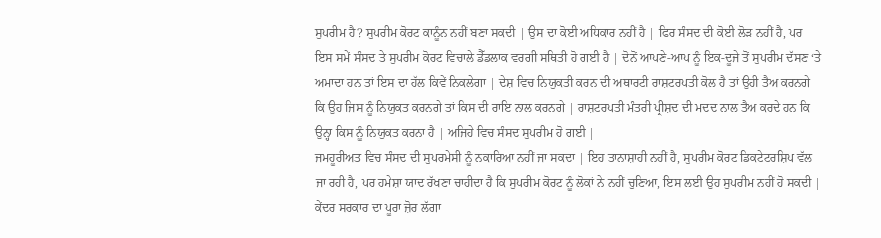ਸੁਪਰੀਮ ਹੈ? ਸੁਪਰੀਮ ਕੋਰਟ ਕਾਨੂੰਨ ਨਹੀਂ ਬਣਾ ਸਕਦੀ | ਉਸ ਦਾ ਕੋਈ ਅਧਿਕਾਰ ਨਹੀਂ ਹੈ | ਫਿਰ ਸੰਸਦ ਦੀ ਕੋਈ ਲੋੜ ਨਹੀਂ ਹੈ, ਪਰ ਇਸ ਸਮੇਂ ਸੰਸਦ ਤੇ ਸੁਪਰੀਮ ਕੋਰਟ ਵਿਚਾਲੇ ਡੈੱਡਲਾਕ ਵਰਗੀ ਸਥਿਤੀ ਹੋ ਗਈ ਹੈ | ਦੋਨੋਂ ਆਪਣੇ-ਆਪ ਨੂੰ ਇਕ-ਦੂਜੇ ਤੋਂ ਸੁਪਰੀਮ ਦੱਸਣ ‘ਤੇ ਅਮਾਦਾ ਹਨ ਤਾਂ ਇਸ ਦਾ ਹੱਲ ਕਿਵੇਂ ਨਿਕਲੇਗਾ | ਦੇਸ਼ ਵਿਚ ਨਿਯੁਕਤੀ ਕਰਨ ਦੀ ਅਥਾਰਟੀ ਰਾਸ਼ਟਰਪਤੀ ਕੋਲ ਹੈ ਤਾਂ ਉਹੀ ਤੈਅ ਕਰਨਗੇ ਕਿ ਉਹ ਜਿਸ ਨੂੰ ਨਿਯੁਕਤ ਕਰਨਗੇ ਤਾਂ ਕਿਸ ਦੀ ਰਾਇ ਨਾਲ ਕਰਨਗੇ | ਰਾਸ਼ਟਰਪਤੀ ਮੰਤਰੀ ਪ੍ਰੀਸ਼ਦ ਦੀ ਮਦਦ ਨਾਲ ਤੈਅ ਕਰਦੇ ਹਨ ਕਿ ਉਨ੍ਹਾ ਕਿਸ ਨੂੰ ਨਿਯੁਕਤ ਕਰਨਾ ਹੈ | ਅਜਿਹੇ ਵਿਚ ਸੰਸਦ ਸੁਪਰੀਮ ਹੋ ਗਈ |
ਜਮਹੂਰੀਅਤ ਵਿਚ ਸੰਸਦ ਦੀ ਸੁਪਰਮੇਸੀ ਨੂੰ ਨਕਾਰਿਆ ਨਹੀਂ ਜਾ ਸਕਦਾ | ਇਹ ਤਾਨਾਸ਼ਾਹੀ ਨਹੀਂ ਹੈ, ਸੁਪਰੀਮ ਕੋਰਟ ਡਿਕਟੇਟਰਸ਼ਿਪ ਵੱਲ ਜਾ ਰਹੀ ਹੈ, ਪਰ ਹਮੇਸ਼ਾ ਯਾਦ ਰੱਖਣਾ ਚਾਹੀਦਾ ਹੈ ਕਿ ਸੁਪਰੀਮ ਕੋਰਟ ਨੂੰ ਲੋਕਾਂ ਨੇ ਨਹੀਂ ਚੁਣਿਆ, ਇਸ ਲਈ ਉਹ ਸੁਪਰੀਮ ਨਹੀਂ ਹੋ ਸਕਦੀ |
ਕੇਂਦਰ ਸਰਕਾਰ ਦਾ ਪੂਰਾ ਜ਼ੋਰ ਲੱਗਾ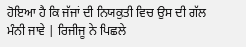ਹੋਇਆ ਹੈ ਕਿ ਜੱਜਾਂ ਦੀ ਨਿਯਕੁਤੀ ਵਿਚ ਉਸ ਦੀ ਗੱਲ ਮੰਨੀ ਜਾਵੇ | ਰਿਜੀਜੂ ਨੇ ਪਿਛਲੇ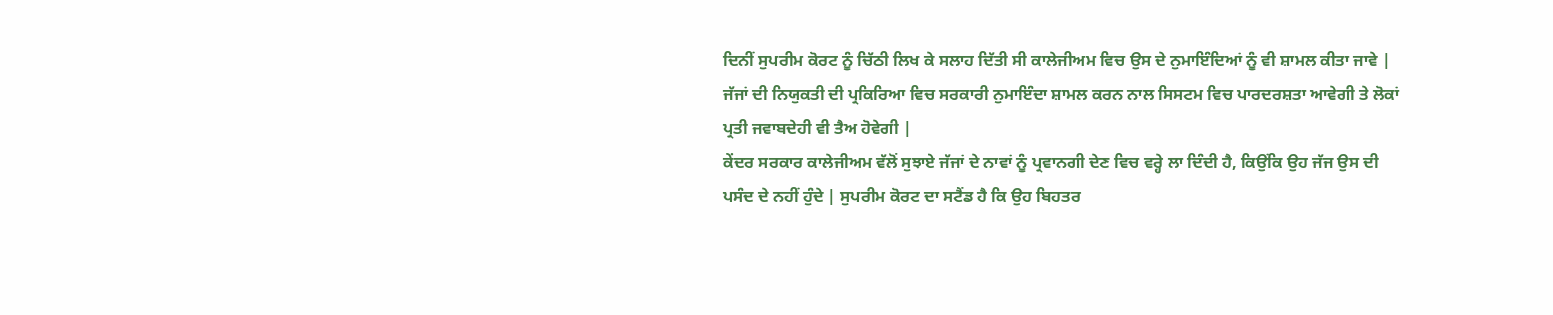ਦਿਨੀਂ ਸੁਪਰੀਮ ਕੋਰਟ ਨੂੰ ਚਿੱਠੀ ਲਿਖ ਕੇ ਸਲਾਹ ਦਿੱਤੀ ਸੀ ਕਾਲੇਜੀਅਮ ਵਿਚ ਉਸ ਦੇ ਨੁਮਾਇੰਦਿਆਂ ਨੂੰ ਵੀ ਸ਼ਾਮਲ ਕੀਤਾ ਜਾਵੇ | ਜੱਜਾਂ ਦੀ ਨਿਯੁਕਤੀ ਦੀ ਪ੍ਰਕਿਰਿਆ ਵਿਚ ਸਰਕਾਰੀ ਨੁਮਾਇੰਦਾ ਸ਼ਾਮਲ ਕਰਨ ਨਾਲ ਸਿਸਟਮ ਵਿਚ ਪਾਰਦਰਸ਼ਤਾ ਆਵੇਗੀ ਤੇ ਲੋਕਾਂ ਪ੍ਰਤੀ ਜਵਾਬਦੇਹੀ ਵੀ ਤੈਅ ਹੋਵੇਗੀ |
ਕੇਂਦਰ ਸਰਕਾਰ ਕਾਲੇਜੀਅਮ ਵੱਲੋਂ ਸੁਝਾਏ ਜੱਜਾਂ ਦੇ ਨਾਵਾਂ ਨੂੰ ਪ੍ਰਵਾਨਗੀ ਦੇਣ ਵਿਚ ਵਰ੍ਹੇ ਲਾ ਦਿੰਦੀ ਹੈ, ਕਿਉਂਕਿ ਉਹ ਜੱਜ ਉਸ ਦੀ ਪਸੰਦ ਦੇ ਨਹੀਂ ਹੁੰਦੇ | ਸੁਪਰੀਮ ਕੋਰਟ ਦਾ ਸਟੈਂਡ ਹੈ ਕਿ ਉਹ ਬਿਹਤਰ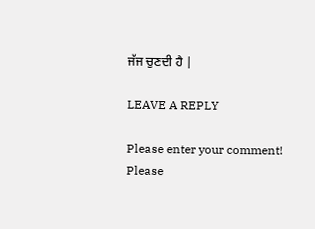ਜੱਜ ਚੁਣਦੀ ਹੈ |

LEAVE A REPLY

Please enter your comment!
Please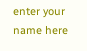enter your name here